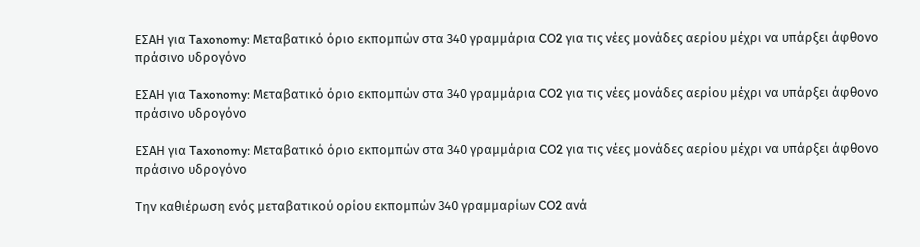ΕΣΑΗ για Taxonomy: Μεταβατικό όριο εκπομπών στα 340 γραμμάρια CO2 για τις νέες μονάδες αερίου μέχρι να υπάρξει άφθονο πράσινο υδρογόνο

ΕΣΑΗ για Taxonomy: Μεταβατικό όριο εκπομπών στα 340 γραμμάρια CO2 για τις νέες μονάδες αερίου μέχρι να υπάρξει άφθονο πράσινο υδρογόνο

ΕΣΑΗ για Taxonomy: Μεταβατικό όριο εκπομπών στα 340 γραμμάρια CO2 για τις νέες μονάδες αερίου μέχρι να υπάρξει άφθονο πράσινο υδρογόνο

Την καθιέρωση ενός μεταβατικού ορίου εκπομπών 340 γραμμαρίων CO2 ανά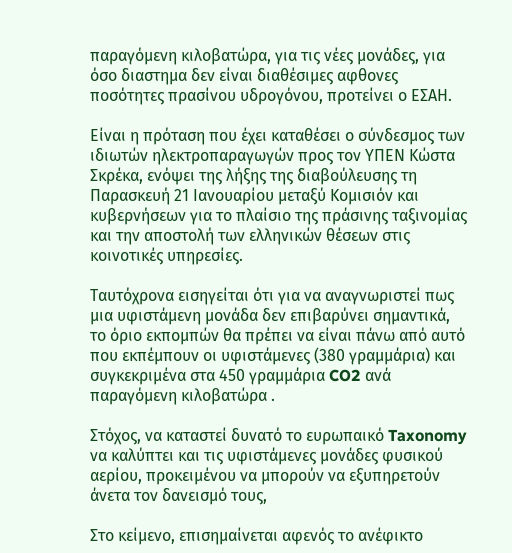παραγόμενη κιλοβατώρα, για τις νέες μονάδες, για όσο διαστημα δεν είναι διαθέσιμες αφθονες ποσότητες πρασίνου υδρογόνου, προτείνει ο ΕΣΑΗ.

Είναι η πρόταση που έχει καταθέσει ο σύνδεσμος των ιδιωτών ηλεκτροπαραγωγών προς τον ΥΠΕΝ Κώστα Σκρέκα, ενόψει της λήξης της διαβούλευσης τη Παρασκευή 21 Ιανουαρίου μεταξύ Κομισιόν και κυβερνήσεων για το πλαίσιο της πράσινης ταξινομίας και την αποστολή των ελληνικών θέσεων στις κοινοτικές υπηρεσίες.

Ταυτόχρονα εισηγείται ότι για να αναγνωριστεί πως μια υφιστάμενη μονάδα δεν επιβαρύνει σημαντικά, το όριο εκπομπών θα πρέπει να είναι πάνω από αυτό που εκπέμπουν οι υφιστάμενες (380 γραμμάρια) και συγκεκριμένα στα 450 γραμμάρια CO2 ανά παραγόμενη κιλοβατώρα .

Στόχος, να καταστεί δυνατό το ευρωπαικό Taxonomy να καλύπτει και τις υφιστάμενες μονάδες φυσικού αερίου, προκειμένου να μπορούν να εξυπηρετούν άνετα τον δανεισμό τους,

Στο κείμενο, επισημαίνεται αφενός το ανέφικτο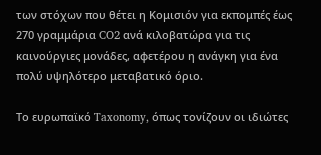των στόχων που θέτει η Κομισιόν για εκπομπές έως 270 γραμμάρια CO2 ανά κιλοβατώρα για τις καινούργιες μονάδες, αφετέρου η ανάγκη για ένα πολύ υψηλότερο μεταβατικό όριο.

Το ευρωπαϊκό Taxonomy, όπως τονίζουν οι ιδιώτες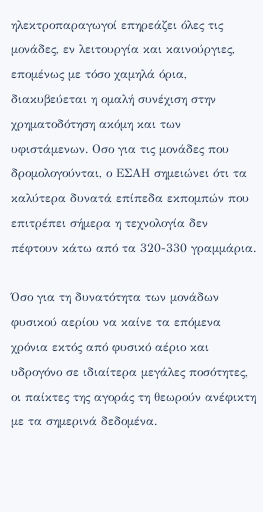ηλεκτροπαραγωγοί επηρεάζει όλες τις μονάδες, εν λειτουργία και καινούργιες, επομένως με τόσο χαμηλά όρια, διακυβεύεται η ομαλή συνέχιση στην χρηματοδότηση ακόμη και των υφιστάμενων. Οσο για τις μονάδες που δρομολογούνται, ο ΕΣΑΗ σημειώνει ότι τα καλύτερα δυνατά επίπεδα εκπομπών που επιτρέπει σήμερα η τεχνολογία δεν πέφτουν κάτω από τα 320-330 γραμμάρια.

Όσο για τη δυνατότητα των μονάδων φυσικού αερίου να καίνε τα επόμενα χρόνια εκτός από φυσικό αέριο και υδρογόνο σε ιδιαίτερα μεγάλες ποσότητες, οι παίκτες της αγοράς τη θεωρούν ανέφικτη με τα σημερινά δεδομένα.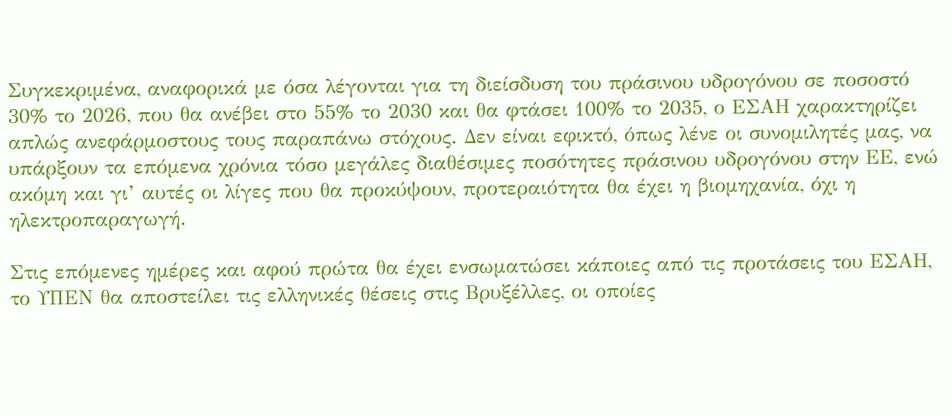Συγκεκριμένα, αναφορικά με όσα λέγονται για τη διείσδυση του πράσινου υδρογόνου σε ποσοστό 30% το 2026, που θα ανέβει στο 55% το 2030 και θα φτάσει 100% το 2035, ο ΕΣΑΗ χαρακτηρίζει απλώς ανεφάρμοστους τους παραπάνω στόχους. Δεν είναι εφικτό, όπως λένε οι συνομιλητές μας, να υπάρξουν τα επόμενα χρόνια τόσο μεγάλες διαθέσιμες ποσότητες πράσινου υδρογόνου στην ΕΕ, ενώ ακόμη και γι’ αυτές οι λίγες που θα προκύψουν, προτεραιότητα θα έχει η βιομηχανία, όχι η ηλεκτροπαραγωγή.

Στις επόμενες ημέρες και αφού πρώτα θα έχει ενσωματώσει κάποιες από τις προτάσεις του ΕΣΑΗ, το ΥΠΕΝ θα αποστείλει τις ελληνικές θέσεις στις Βρυξέλλες, οι οποίες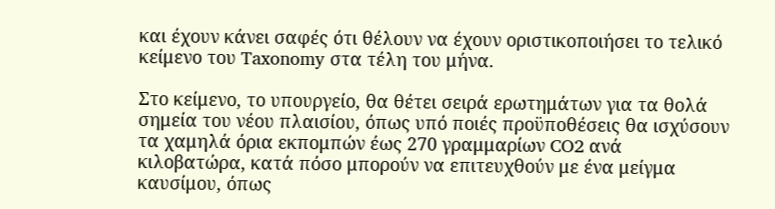και έχουν κάνει σαφές ότι θέλουν να έχουν οριστικοποιήσει το τελικό κείμενο του Taxonomy στα τέλη του μήνα.

Στο κείμενο, το υπουργείο, θα θέτει σειρά ερωτημάτων για τα θολά σημεία του νέου πλαισίου, όπως υπό ποιές προϋποθέσεις θα ισχύσουν τα χαμηλά όρια εκπομπών έως 270 γραμμαρίων CO2 ανά κιλοβατώρα, κατά πόσο μπορούν να επιτευχθούν με ένα μείγμα καυσίμου, όπως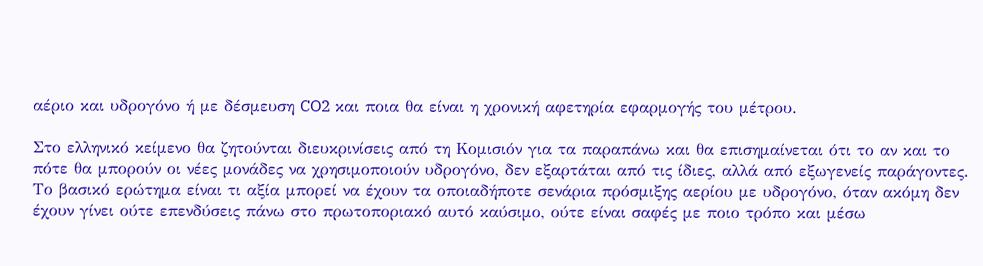αέριο και υδρογόνο ή με δέσμευση CO2 και ποια θα είναι η χρονική αφετηρία εφαρμογής του μέτρου.

Στο ελληνικό κείμενο θα ζητούνται διευκρινίσεις από τη Κομισιόν για τα παραπάνω και θα επισημαίνεται ότι το αν και το πότε θα μπορούν οι νέες μονάδες να χρησιμοποιούν υδρογόνο, δεν εξαρτάται από τις ίδιες, αλλά από εξωγενείς παράγοντες. Το βασικό ερώτημα είναι τι αξία μπορεί να έχουν τα οποιαδήποτε σενάρια πρόσμιξης αερίου με υδρογόνο, όταν ακόμη δεν έχουν γίνει ούτε επενδύσεις πάνω στο πρωτοποριακό αυτό καύσιμο, ούτε είναι σαφές με ποιο τρόπο και μέσω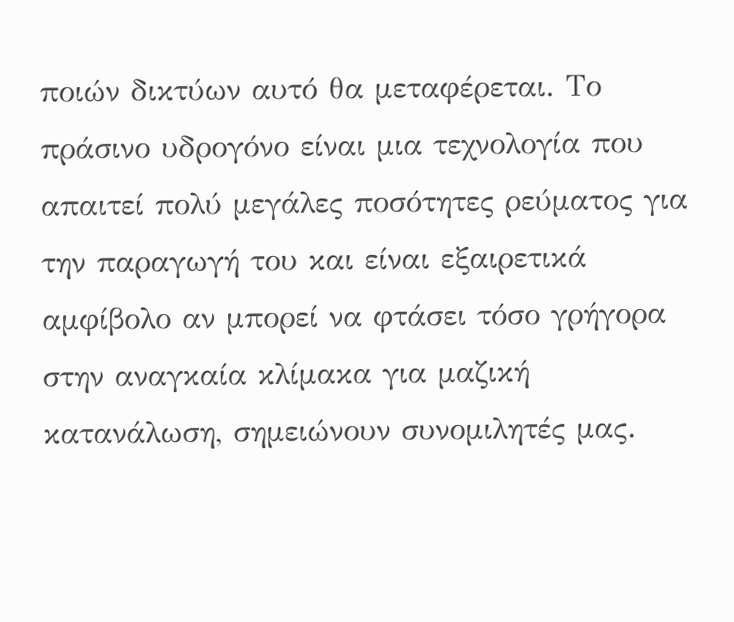ποιών δικτύων αυτό θα μεταφέρεται. Το πράσινο υδρογόνο είναι μια τεχνολογία που απαιτεί πολύ μεγάλες ποσότητες ρεύματος για την παραγωγή του και είναι εξαιρετικά αμφίβολο αν μπορεί να φτάσει τόσο γρήγορα στην αναγκαία κλίμακα για μαζική κατανάλωση, σημειώνουν συνομιλητές μας.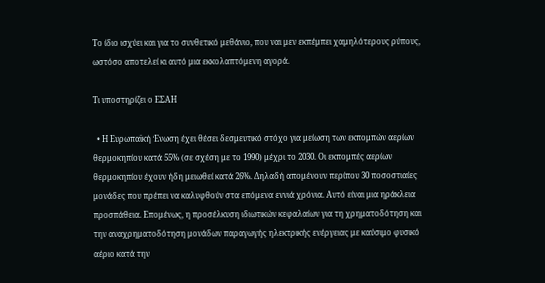Το ίδιο ισχύει και για το συνθετικό μεθάνιο, που ναι μεν εκπέμπει χαμηλότερους ρύπους, ωστόσο αποτελεί κι αυτό μια εκκολαπτόμενη αγορά.

Τι υποστηρίζει ο ΕΣΑΗ

  • Η Ευρωπαϊκή Ένωση έχει θέσει δεσμευτικό στόχο για μείωση των εκπομπών αερίων θερμοκηπίου κατά 55% (σε σχέση με το 1990) μέχρι το 2030. Οι εκπομπές αερίων θερμοκηπίου έχουν ήδη μειωθεί κατά 26%. Δηλαδή απομένουν περίπου 30 ποσοστιαίες μονάδες που πρέπει να καλυφθούν στα επόμενα εννιά χρόνια. Αυτό είναι μια ηράκλεια προσπάθεια. Επομένως, η προσέλκυση ιδιωτικών κεφαλαίων για τη χρηματοδότηση και την αναχρηματοδότηση μονάδων παραγωγής ηλεκτρικής ενέργειας με καύσιμο φυσικό αέριο κατά την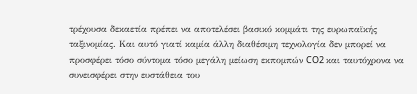τρέχουσα δεκαετία πρέπει να αποτελέσει βασικό κομμάτι της ευρωπαϊκής ταξινομίας. Και αυτό γιατί καμία άλλη διαθέσιμη τεχνολογία δεν μπορεί να προσφέρει τόσο σύντομα τόσο μεγάλη μείωση εκπομπών CO2 και ταυτόχρονα να συνεισφέρει στην ευστάθεια του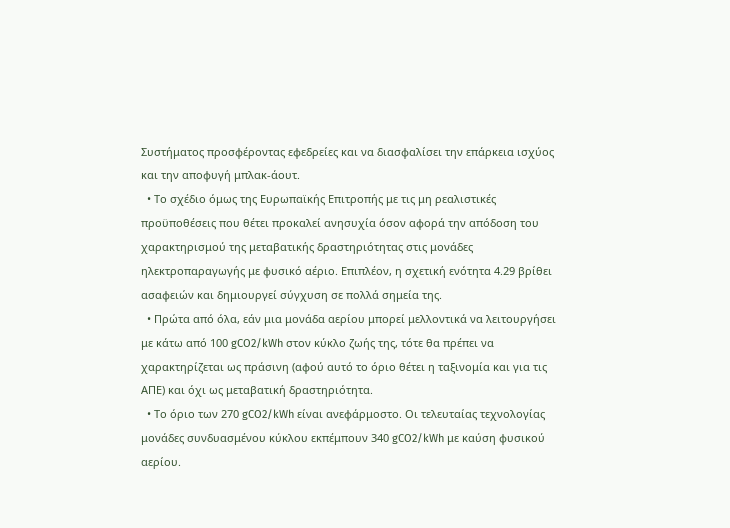Συστήματος προσφέροντας εφεδρείες και να διασφαλίσει την επάρκεια ισχύος και την αποφυγή μπλακ-άουτ.
  • Το σχέδιο όμως της Ευρωπαϊκής Επιτροπής με τις μη ρεαλιστικές προϋποθέσεις που θέτει προκαλεί ανησυχία όσον αφορά την απόδοση του χαρακτηρισμού της μεταβατικής δραστηριότητας στις μονάδες ηλεκτροπαραγωγής με φυσικό αέριο. Επιπλέον, η σχετική ενότητα 4.29 βρίθει ασαφειών και δημιουργεί σύγχυση σε πολλά σημεία της.
  • Πρώτα από όλα, εάν μια μονάδα αερίου μπορεί μελλοντικά να λειτουργήσει με κάτω από 100 gCO2/kWh στον κύκλο ζωής της, τότε θα πρέπει να χαρακτηρίζεται ως πράσινη (αφού αυτό το όριο θέτει η ταξινομία και για τις ΑΠΕ) και όχι ως μεταβατική δραστηριότητα.
  • Το όριο των 270 gCO2/kWh είναι ανεφάρμοστο. Οι τελευταίας τεχνολογίας μονάδες συνδυασμένου κύκλου εκπέμπουν 340 gCO2/kWh με καύση φυσικού αερίου.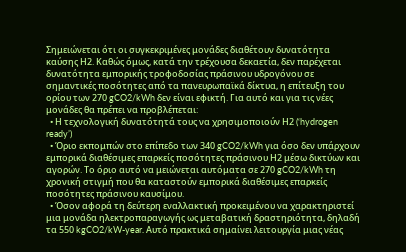Σημειώνεται ότι οι συγκεκριμένες μονάδες διαθέτουν δυνατότητα καύσης Η2. Καθώς όμως, κατά την τρέχουσα δεκαετία, δεν παρέχεται δυνατότητα εμπορικής τροφοδοσίας πράσινου υδρογόνου σε σημαντικές ποσότητες από τα πανευρωπαϊκά δίκτυα, η επίτευξη του ορίου των 270 gCO2/kWh δεν είναι εφικτή. Για αυτό και για τις νέες μονάδες θα πρέπει να προβλέπεται:
  • Η τεχνολογική δυνατότητά τους να χρησιμοποιούν Η2 (‘hydrogen ready’)
  • Όριο εκπομπών στο επίπεδο των 340 gCO2/kWh για όσο δεν υπάρχουν εμπορικά διαθέσιμες επαρκείς ποσότητες πράσινου Η2 μέσω δικτύων και αγορών. Το όριο αυτό να μειώνεται αυτόματα σε 270 gCO2/kWh τη χρονική στιγμή που θα καταστούν εμπορικά διαθέσιμες επαρκείς ποσότητες πράσινου καυσίμου.
  • Όσον αφορά τη δεύτερη εναλλακτική προκειμένου να χαρακτηριστεί μια μονάδα ηλεκτροπαραγωγής ως μεταβατική δραστηριότητα, δηλαδή τα 550 kgCO2/kW-year. Αυτό πρακτικά σημαίνει λειτουργία μιας νέας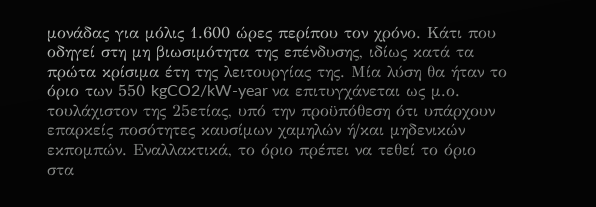μονάδας για μόλις 1.600 ώρες περίπου τον χρόνο. Κάτι που οδηγεί στη μη βιωσιμότητα της επένδυσης, ιδίως κατά τα πρώτα κρίσιμα έτη της λειτουργίας της. Μία λύση θα ήταν το όριο των 550 kgCO2/kW-year να επιτυγχάνεται ως μ.ο. τουλάχιστον της 25ετίας, υπό την προϋπόθεση ότι υπάρχουν επαρκείς ποσότητες καυσίμων χαμηλών ή/και μηδενικών εκπομπών. Εναλλακτικά, το όριο πρέπει να τεθεί το όριο στα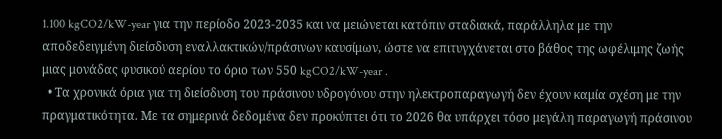1.100 kgCO2/kW-year για την περίοδο 2023-2035 και να μειώνεται κατόπιν σταδιακά, παράλληλα με την αποδεδειγμένη διείσδυση εναλλακτικών/πράσινων καυσίμων, ώστε να επιτυγχάνεται στο βάθος της ωφέλιμης ζωής μιας μονάδας φυσικού αερίου το όριο των 550 kgCO2/kW-year .
  • Τα χρονικά όρια για τη διείσδυση του πράσινου υδρογόνου στην ηλεκτροπαραγωγή δεν έχουν καμία σχέση με την πραγματικότητα. Με τα σημερινά δεδομένα δεν προκύπτει ότι το 2026 θα υπάρχει τόσο μεγάλη παραγωγή πράσινου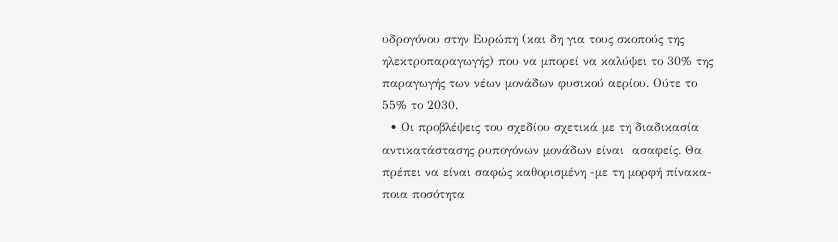υδρογόνου στην Ευρώπη (και δη για τους σκοπούς της ηλεκτροπαραγωγής) που να μπορεί να καλύψει το 30% της παραγωγής των νέων μονάδων φυσικού αερίου. Ούτε το 55% το 2030.
  • Οι προβλέψεις του σχεδίου σχετικά με τη διαδικασία αντικατάστασης ρυπογόνων μονάδων είναι  ασαφείς. Θα πρέπει να είναι σαφώς καθορισμένη -με τη μορφή πίνακα- ποια ποσότητα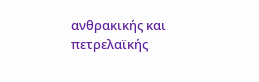ανθρακικής και πετρελαϊκής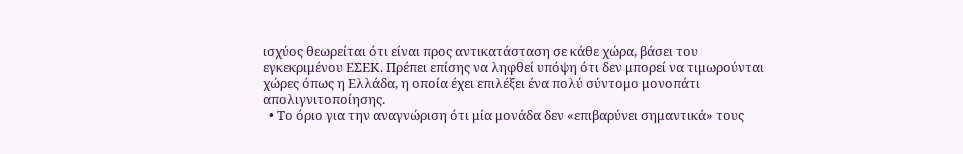ισχύος θεωρείται ότι είναι προς αντικατάσταση σε κάθε χώρα, βάσει του εγκεκριμένου ΕΣΕΚ. Πρέπει επίσης να ληφθεί υπόψη ότι δεν μπορεί να τιμωρούνται χώρες όπως η Ελλάδα, η οποία έχει επιλέξει ένα πολύ σύντομο μονοπάτι απολιγνιτοποίησης.
  • Το όριο για την αναγνώριση ότι μία μονάδα δεν «επιβαρύνει σημαντικά» τους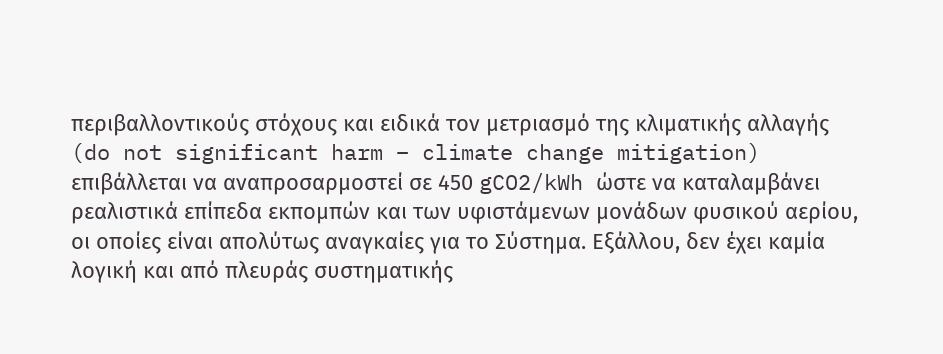περιβαλλοντικούς στόχους και ειδικά τον μετριασμό της κλιματικής αλλαγής (do not significant harm – climate change mitigation) επιβάλλεται να αναπροσαρμοστεί σε 450 gCO2/kWh ώστε να καταλαμβάνει ρεαλιστικά επίπεδα εκπομπών και των υφιστάμενων μονάδων φυσικού αερίου, οι οποίες είναι απολύτως αναγκαίες για το Σύστημα. Εξάλλου, δεν έχει καμία λογική και από πλευράς συστηματικής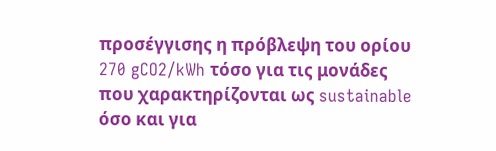προσέγγισης η πρόβλεψη του ορίου 270 gCO2/kWh τόσο για τις μονάδες που χαρακτηρίζονται ως sustainable όσο και για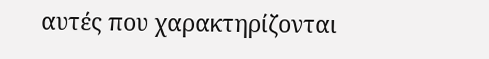αυτές που χαρακτηρίζονται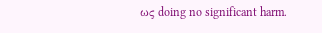ως doing no significant harm.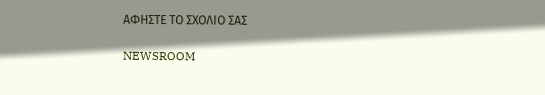ΑΦΗΣΤΕ ΤΟ ΣΧΟΛΙΟ ΣΑΣ

NEWSROOM